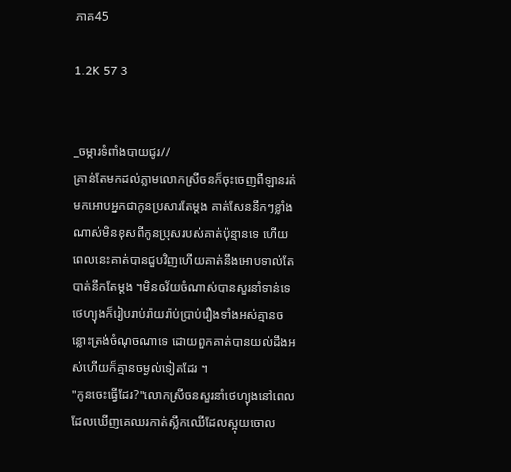ភាគ45

1.2K 57 3


_ចម្ការទំពាំងបាយជូរ//
គ្រាន់តែមកដល់ភ្លាមលោកស្រីចនក៏ចុះចេញពីឡានរត់មកអោបអ្នកជាកូនប្រសារតែម្ដង គាត់សែននឹកៗខ្លាំងណាស់មិនខុសពីកូនប្រុសរបស់គាត់ប៉ុន្មានទេ ហើយពេលនេះគាត់បានជួបវិញហើយគាត់នឹងអោបទាល់តែបាត់នឹកតែម្ដង ។មិនឲវ័យចំណាស់បានសួរនាំទាន់ទេថេហ្យុងក៏រៀបរាប់រ៉ាយរ៉ាប់ប្រាប់រឿងទាំងអស់គ្មានចន្លោះត្រង់ចំណុចណាទេ ដោយពួកគាត់បានយល់ដឹងអស់ហើយក៏គ្មានចម្ងល់ទៀតដែរ ។
"កូនចេះធ្វើដែរ?"លោកស្រីចនសួរនាំថេហ្យុងនៅពេលដែលឃើញគេឈរកាត់ស្លឹកឈើដែលស្អុយចោល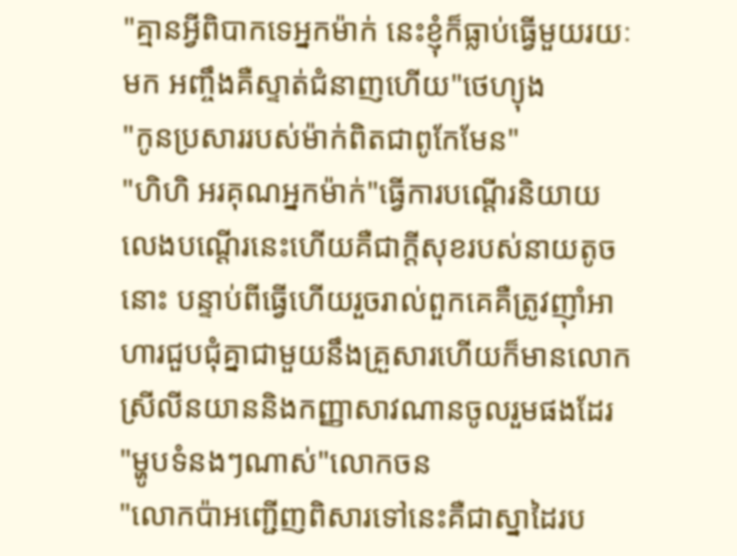"គ្មានអ្វីពិបាកទេអ្នកម៉ាក់ នេះខ្ញុំក៏ធ្លាប់ធ្វើមួយរយៈមក អញ្ចឹងគឺស្ទាត់ជំនាញហើយ"ថេហ្យុង
"កូនប្រសាររបស់ម៉ាក់ពិតជាពូកែមែន"
"ហិហិ អរគុណអ្នកម៉ាក់"ធ្វើការបណ្ដើរនិយាយលេងបណ្ដើរនេះហើយគឺជាក្ដីសុខរបស់នាយតូចនោះ បន្ទាប់ពីធ្វើហើយរួចរាល់ពួកគេគឺត្រូវញ៉ាំអាហារជួបជុំគ្នាជាមួយនឹងគ្រួសារហើយក៏មានលោកស្រីលីនយាននិងកញ្ញាសាវណានចូលរួមផងដែរ
"ម្ហូបទំនងៗណាស់"លោកចន
"លោកប៉ាអញ្ជើញពិសារទៅនេះគឺជាស្នាដៃរប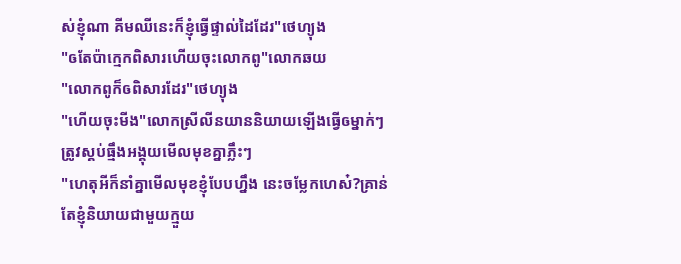ស់ខ្ញុំណា គីមឈីនេះក៏ខ្ញុំធ្វើផ្ទាល់ដៃដែរ"ថេហ្យុង
"ឲតែប៉ាក្មេកពិសារហើយចុះលោកពូ"លោកឆយ
"លោកពូក៏ឲពិសារដែរ"ថេហ្យុង
"ហើយចុះមីង"លោកស្រីលីនយាននិយាយឡើងធ្វើឲម្នាក់ៗត្រូវស្គប់ធ្មឹងអង្គុយមើលមុខគ្នាភ្លឹះៗ
"ហេតុអីក៏នាំគ្នាមើលមុខខ្ញុំបែបហ្នឹង នេះចម្លែកហេស៎?គ្រាន់តែខ្ញុំនិយាយជាមួយក្មួយ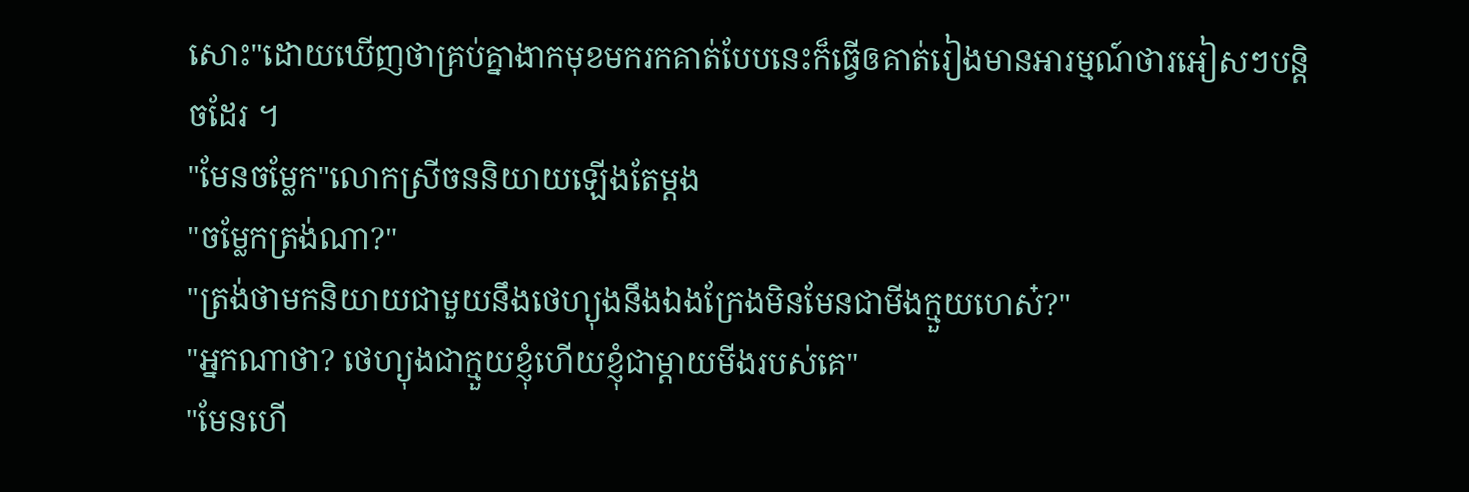សោះ"ដោយឃើញថាគ្រប់គ្នាងាកមុខមករកគាត់បែបនេះក៏ធ្វើឲគាត់រៀងមានអារម្មណ៍ថារអៀសៗបន្តិចដែរ ។
"មែនចម្លែក"លោកស្រីចននិយាយឡើងតែម្ដង
"ចម្លែកត្រង់ណា?"
"ត្រង់ថាមកនិយាយជាមួយនឹងថេហ្យុងនឹងឯងក្រែងមិនមែនជាមីងក្មួយហេស៎?"
"អ្នកណាថា? ថេហ្យុងជាក្មួយខ្ញុំហើយខ្ញុំជាម្ដាយមីងរបស់គេ"
"មែនហើ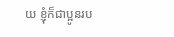យ ខ្ញុំក៏ជាប្អូនរប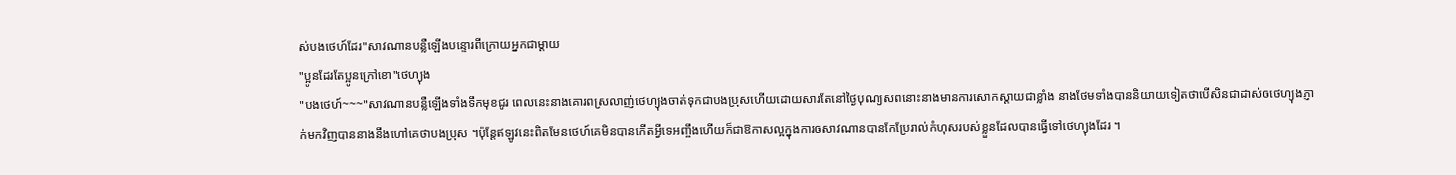ស់បងថេហ៍ដែរ"សាវណានបន្លឺឡើងបន្ទោរពីក្រោយអ្នកជាម្ដាយ
"ប្អូនដែរតែប្អូនក្រៅខោ"ថេហ្យុង
"បងថេហ៍~~~"សាវណានបន្លឺឡើងទាំងទឹកមុខជូរ ពេលនេះនាងគោរពស្រលាញ់ថេហ្យុងចាត់ទុកជាបងប្រុសហើយដោយសារតែនៅថ្ងៃបុណ្យសពនោះនាងមានការសោកស្ដាយជាខ្លាំង នាងថែមទាំងបាននិយាយទៀតថាបើសិនជាដាស់ឲថេហ្យុងភ្ញាក់មកវិញបាននាងនឹងហៅគេថាបងប្រុស ។ប៉ុន្តែឥឡូវនេះពិតមែនថេហ៍គេមិនបានកើតអ្វីទេអញ្ចឹងហើយក៏ជាឱកាសល្អក្នុងការឲសាវណានបានកែប្រែរាល់កំហុសរបស់ខ្លួនដែលបានធ្វើទៅថេហ្យុងដែរ ។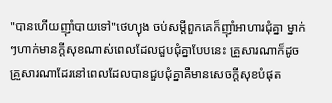"បានហើយញ៉ាំបាយទៅ"ថេហ្យុង ចប់សម្ដីពួកគេក៏ញ៉ាំអាហារជុំគ្នា ម្នាក់ៗហាក់មានក្ដីសុខណាស់ពេលដែលជួបជុំគ្នាបែបនេះ គ្រួសារណាក៏ដូចគ្រួសារណាដែរនៅពេលដែលបានជួបជុំគ្នាគឺមានសេចក្ដីសុខបំផុត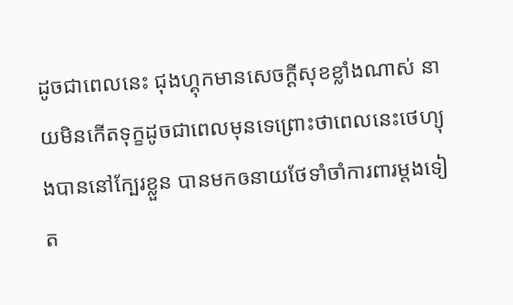ដូចជាពេលនេះ ជុងហ្គុកមានសេចក្ដីសុខខ្លាំងណាស់ នាយមិនកើតទុក្ខដូចជាពេលមុនទេព្រោះថាពេលនេះថេហ្យុងបាននៅក្បែរខ្លួន បានមកឲនាយថែទាំចាំការពារម្ដងទៀត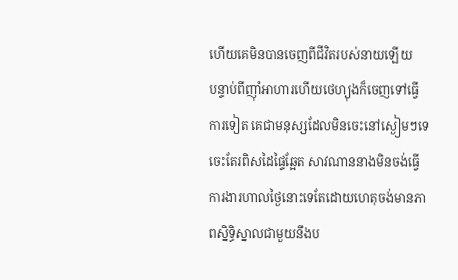ហើយគេមិនបានចេញពីជីវិតរបស់នាយឡើយ
បន្ទាប់ពីញ៉ាំអាហារហើយថេហ្យុងក៏ចេញទៅធ្វើការទៀត គេជាមនុស្សដែលមិនចេះនៅស្ងៀមៗទេចេះតែរពិសដៃផ្ទៃឆ្អែត សាវណាននាងមិនចង់ធ្វើការងារហាលថ្ងៃនោះទេតែដោយហេតុចង់មានភាពស្និទ្ធិស្នាលជាមួយនឹងប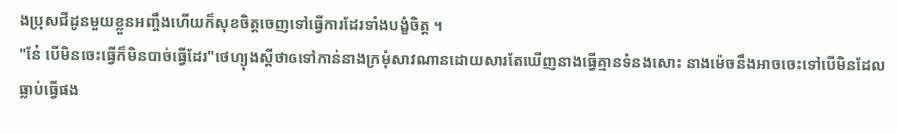ងប្រុសជីដូនមួយខ្លួនអញ្ចឹងហើយក៏សុខចិត្តចេញទៅធ្វើការដែរទាំងបង្ខំចិត្ត ។
"នែ៎ បើមិនចេះធ្វើក៏មិនបាច់ធ្វើដែរ"ថេហ្យុងស្ដីថាឲទៅកាន់នាងក្រមុំសាវណានដោយសារតែឃើញនាងធ្វើគ្មានទំនងសោះ នាងម៉េចនឹងអាចចេះទៅបើមិនដែលធ្លាប់ធ្វើផង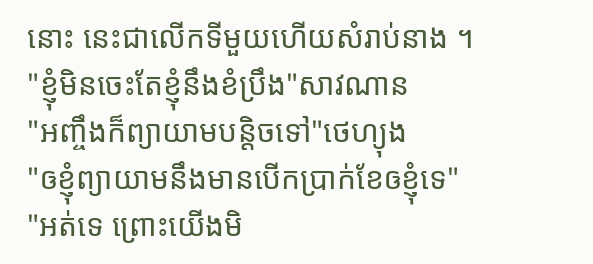នោះ នេះជាលើកទីមួយហើយសំរាប់នាង ។
"ខ្ញុំមិនចេះតែខ្ញុំនឹងខំប្រឹង"សាវណាន
"អញ្ចឹងក៏ព្យាយាមបន្តិចទៅ"ថេហ្យុង
"ឲខ្ញុំព្យាយាមនឹងមានបើកប្រាក់ខែឲខ្ញុំទេ"
"អត់ទេ ព្រោះយើងមិ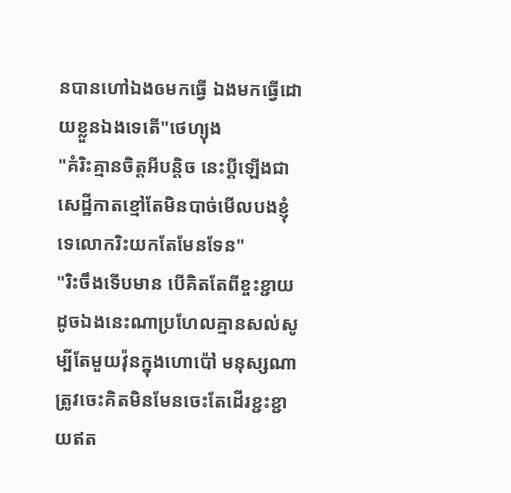នបានហៅឯងឲមកធ្វើ ឯងមកធ្វើដោយខ្លួនឯងទេតើ"ថេហ្យុង
"គំរិះគ្មានចិត្តអីបន្តិច នេះប្ដីឡើងជាសេដ្ឋីកាតខ្មៅតែមិនបាច់មើលបងខ្ញុំទេលោករិះយកតែមែនទែន"
"រិះចឹងទើបមាន បើគិតតែពីខ្ចះខ្ជាយដូចឯងនេះណាប្រហែលគ្មានសល់សូម្បីតែមួយវ៉ុនក្នុងហោប៉ៅ មនុស្សណាត្រូវចេះគិតមិនមែនចេះតែដើរខ្ជះខ្ជាយឥត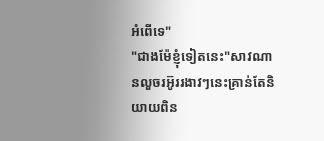អំពើទេ"
"ជាងម៉ែខ្ញុំទៀតនេះ"សាវណានលួចរអ៊ូររងាវៗនេះគ្រាន់តែនិយាយពិន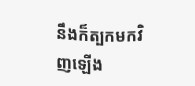នឹងក៏ត្បកមកវិញឡើង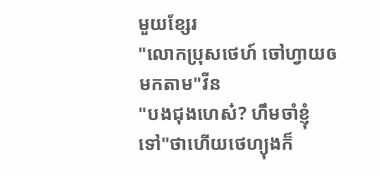មួយខ្សែរ
"លោកប្រុសថេហ៍ ចៅហ្វាយឲមកតាម"វីន
"បងជុងហេស៎? ហឹមចាំខ្ញុំទៅ"ថាហើយថេហ្យុងក៏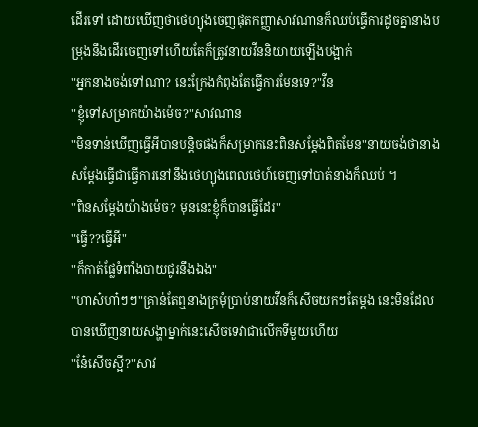ដើរទៅ ដោយឃើញថាថេហ្យុងចេញផុតកញ្ញាសាវណានក៏ឈប់ធ្វើការដូចគ្នានាងបម្រុងនឹងដើរចេញទៅហើយតែក៏ត្រូវនាយវីននិយាយឡើងបង្អាក់
"អ្នកនាងចង់ទៅណា? នេះក្រែងកំពុងតែធ្វើការមែនទេ?"វីន
"ខ្ញុំទៅសម្រាកយ៉ាងម៉េច?"សាវណាន
"មិនទាន់ឃើញធ្វើអីបានបន្តិចផងក៏សម្រាកនេះពិនសម្ដែងពិតមែន"នាយចង់ថានាងសម្ដែងធ្វើជាធ្វើការនៅនឹងថេហ្យុងពេលថេហ៍ចេញទៅបាត់នាងក៏ឈប់ ។
"ពិនសម្ដែងយ៉ាងម៉េច? មុននេះខ្ញុំក៏បានធ្វើដែរ"
"ធ្វើ??ធ្វើអី"
"ក៏កាត់ផ្លែទំពាំងបាយជូរនឹងឯង"
"ហាស៎ហា៎ៗៗ"គ្រាន់តែឮនាងក្រមុំប្រាប់នាយវីនក៏សើចយកៗតែម្ដង នេះមិនដែលបានឃើញនាយសង្ហាម្នាក់នេះសើចទេវាជាលើកទីមួយហើយ
"នែ៎សើចស្អី?"សាវ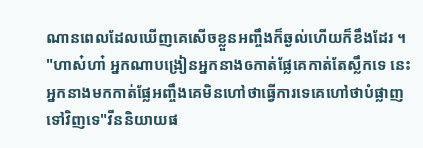ណានពេលដែលឃើញគេសើចខ្លួនអញ្ចឹងក៏ឆ្ងល់ហើយក៏ខឹងដែរ ។
"ហាស៎ហា៎ អ្នកណាបង្រៀនអ្នកនាងឲកាត់ផ្លែគេកាត់តែស្លឹកទេ នេះអ្នកនាងមកកាត់ផ្លែអញ្ចឹងគេមិនហៅថាធ្វើការទេគេហៅថាបំផ្លាញទៅវិញទេ"វីននិយាយផ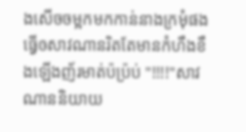ងសើចចម្អកមកកាន់នាងក្រមុំផងធ្វើឲសាវណានរិតតែមានកំហឹងខឹងឡើងញ័រមាត់ប៉ប្រ៉ប់ "!!!!"សាវណាននិយាយ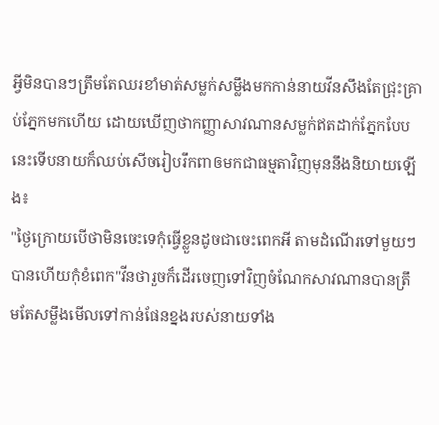អ្វីមិនបានៗត្រឹមតែឈរខាំមាត់សម្លក់សម្លឹងមកកាន់នាយវីនសឹងតែជ្រុះគ្រាប់ភ្នែកមកហើយ ដោយឃើញថាកញ្ញាសាវណានសម្លក់ឥតដាក់ភ្នែកបែបនេះទើបនាយក៏ឈប់សើចរៀបរឹកពាឲមកជាធម្មតាវិញមុននឹងនិយាយឡើង៖
"ថ្ងៃក្រោយបើថាមិនចេះទេកុំធ្វើខ្លួនដូចជាចេះពេកអី តាមដំណើរទៅមួយៗបានហើយកុំខំពេក"វីនថារួចក៏ដើរចេញទៅវិញចំណែកសាវណានបានត្រឹមតែសម្លឹងមើលទៅកាន់ផែនខ្នងរបស់នាយទាំង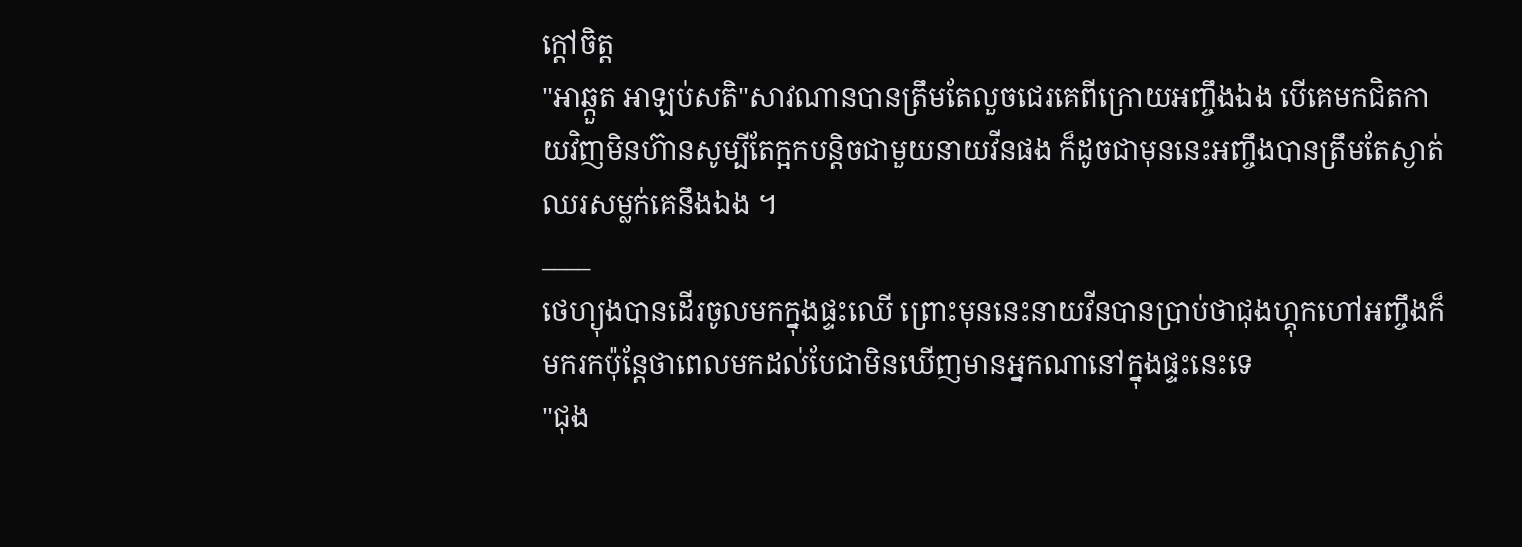ក្ដៅចិត្ត
"អាឆ្កួត អាឡប់សតិ"សាវណានបានត្រឹមតែលួចជេរគេពីក្រោយអញ្ចឹងឯង បើគេមកជិតកាយវិញមិនហ៊ានសូម្បីតែក្អកបន្តិចជាមួយនាយវីនផង ក៏ដូចជាមុននេះអញ្ចឹងបានត្រឹមតែស្ងាត់ឈរសម្លក់គេនឹងឯង ។
____
ថេហ្យុងបានដើរចូលមកក្នុងផ្ទះឈើ ព្រោះមុននេះនាយវីនបានប្រាប់ថាជុងហ្គុកហៅអញ្ចឹងក៏មករកប៉ុន្តែថាពេលមកដល់បែជាមិនឃើញមានអ្នកណានៅក្នុងផ្ទះនេះទេ
"ជុង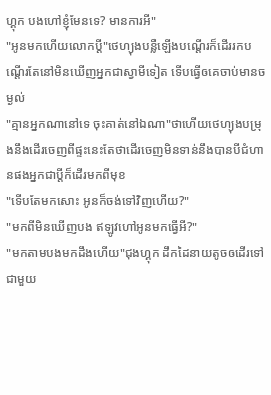ហ្គុក បងហៅខ្ញុំមែនទេ? មានការអី"
"អូនមកហើយលោកប្ដី"ថេហ្យុងបន្លឺឡើងបណ្ដើរក៏ដើររកបណ្ដើរតែនៅមិនឃើញអ្នកជាស្វាមីទៀត ទើបធ្វើឲគេចាប់មានចម្ងល់
"គ្មានអ្នកណានៅទេ ចុះគាត់នៅឯណា"ថាហើយថេហ្យុងបម្រុងនឹងដើរចេញពីផ្ទះនេះតែថាដើរចេញមិនទាន់នឹងបានបីជំហានផងអ្នកជាប្ដីក៏ដើរមកពីមុខ
"ទើបតែមកសោះ អូនក៏ចង់ទៅវិញហើយ?"
"មកពីមិនឃើញបង ឥឡូវហៅអូនមកធ្វើអី?"
"មកតាមបងមកដឹងហើយ"ជុងហ្គុក ដឹកដៃនាយតូចឲដើរទៅជាមួយ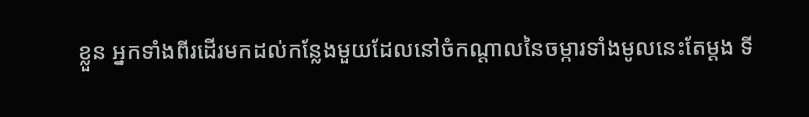ខ្លួន អ្នកទាំងពីរដើរមកដល់កន្លែងមួយដែលនៅចំកណ្ដាលនៃចម្ការទាំងមូលនេះតែម្ដង ទី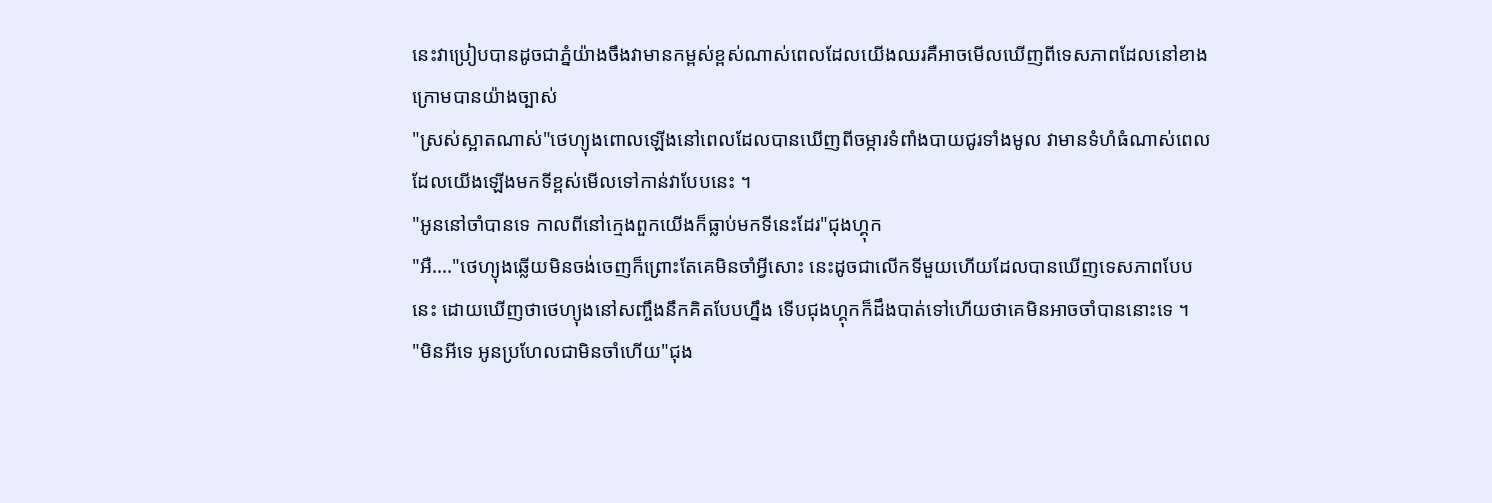នេះវាប្រៀបបានដូចជាភ្នំយ៉ាងចឹងវាមានកម្ពស់ខ្ពស់ណាស់ពេលដែលយើងឈរគឺអាចមើលឃើញពីទេសភាពដែលនៅខាងក្រោមបានយ៉ាងច្បាស់
"ស្រស់ស្អាតណាស់"ថេហ្យុងពោលឡើងនៅពេលដែលបានឃើញពីចម្ការទំពាំងបាយជូរទាំងមូល វាមានទំហំធំណាស់ពេលដែលយើងឡើងមកទីខ្ពស់មើលទៅកាន់វាបែបនេះ ។
"អូននៅចាំបានទេ កាលពីនៅក្មេងពួកយើងក៏ធ្លាប់មកទីនេះដែរ"ជុងហ្គុក
"អឺ...."ថេហ្យុងឆ្លើយមិនចង់ចេញក៏ព្រោះតែគេមិនចាំអ្វីសោះ នេះដូចជាលើកទីមួយហើយដែលបានឃើញទេសភាពបែបនេះ ដោយឃើញថាថេហ្យុងនៅសញ្ចឹងនឹកគិតបែបហ្នឹង ទើបជុងហ្គុកក៏ដឹងបាត់ទៅហើយថាគេមិនអាចចាំបាននោះទេ ។
"មិនអីទេ អូនប្រហែលជាមិនចាំហើយ"ជុង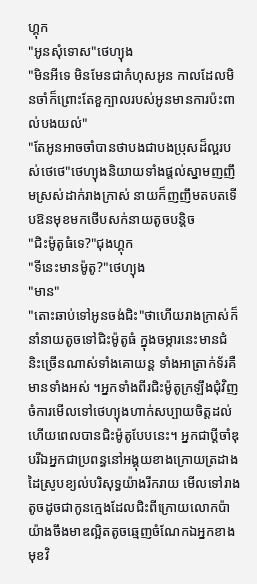ហ្គុក
"អូនសុំទោស"ថេហ្យុង
"មិនអីទេ មិនមែនជាកំហុសអូន កាលដែលមិនចាំក៏ព្រោះតែខួក្បាលរបស់អូនមានការប៉ះពាល់បងយល់"
"តែអូនអាចចាំបានថាបងជាបងប្រុសដ៏ល្អរបស់ថេថេ"ថេហ្យុងនិយាយទាំងផ្ដល់ស្នាមញញឹមស្រស់ដាក់រាងក្រាស់ នាយក៏ញញឹមតបតទើបឱនមុខមកថើបសក់នាយតូចបន្តិច
"ជិះម៉ូតូធំទេ?"ជុងហ្គុក
"ទីនេះមានម៉ូតូ?"ថេហ្យុង
"មាន"
"តោះឆាប់ទៅអូនចង់ជិះ"ថាហើយរាងក្រាស់ក៏នាំនាយតូចទៅជិះម៉ូតូធំ ក្នុងចម្ការនេះមានជំនិះច្រើនណាស់ទាំងគោយន្ត ទាំងអាត្រាក់ទ័រគឺមានទាំងអស់ ។អ្នកទាំងពីរជិះម៉ូតូក្រឡឹងជុំវិញចំការមើលទៅថេហ្យុងហាក់សប្បាយចិត្តដល់ហើយពេលបានជិះម៉ូតូបែបនេះ។ អ្នកជាប្ដីចាំឌុបរីឯអ្នកជាប្រពន្ធនៅអង្គុយខាងក្រោយត្រដាងដៃស្រូបខ្យល់បរិសុទ្ធយ៉ាងរីករាយ មើលទៅរាងតូចដូចជាកូនក្មេងដែលជិះពីក្រោយលោកប៉ាយ៉ាងចឹងមាឌល្អិតតូចឆ្មេញចំណែកឯអ្នកខាងមុខវិ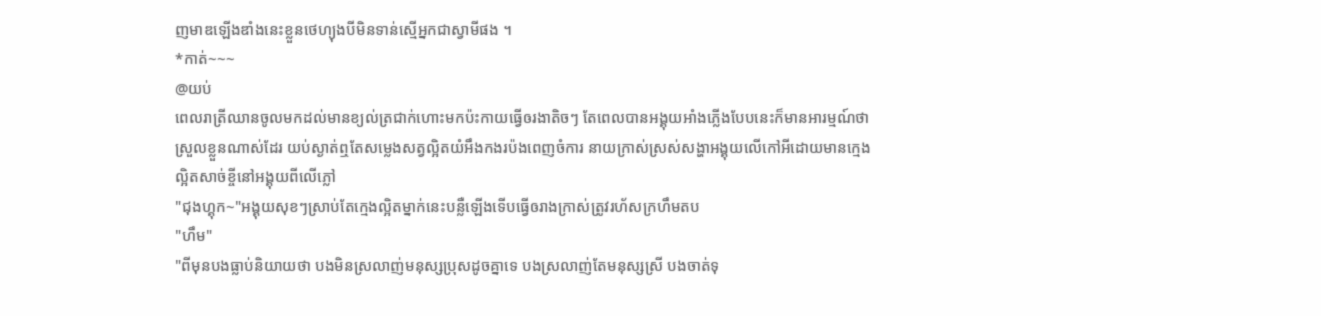ញមាឌឡើងឌាំងនេះខ្លួនថេហ្យុងបីមិនទាន់ស្មើអ្នកជាស្វាមីផង ។
*កាត់~~~
@យប់
ពេលរាត្រីឈានចូលមកដល់មានខ្យល់ត្រជាក់ហោះមកប៉ះកាយធ្វើឲរងាតិចៗ តែពេលបានអង្គុយអាំងភ្លើងបែបនេះក៏មានអារម្មណ៍ថាស្រួលខ្លួនណាស់ដែរ យប់ស្ងាត់ឮតែសម្លេងសត្វល្អិតយំអឹងកងរប៉ងពេញចំការ នាយក្រាស់ស្រស់សង្ហាអង្គុយលើកៅអីដោយមានក្មេងល្អិតសាច់ខ្ចីនៅអង្គុយពីលើភ្លៅ
"ជុងហ្គុក~"អង្គុយសុខៗស្រាប់តែក្មេងល្អិតម្នាក់នេះបន្លឺឡើងទើបធ្វើឲរាងក្រាស់ត្រូវរហ័សក្រហឹមតប
"ហឹម"
"ពីមុនបងធ្លាប់និយាយថា បងមិនស្រលាញ់មនុស្សប្រុសដូចគ្នាទេ បងស្រលាញ់តែមនុស្សស្រី បងចាត់ទុ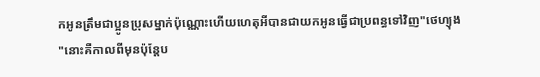កអូនត្រឹមជាប្អូនប្រុសម្នាក់ប៉ុណ្ណោះហើយហេតុអីបានជាយកអូនធ្វើជាប្រពន្ធទៅវិញ"ថេហ្យុង
"នោះគឺកាលពីមុនប៉ុន្តែប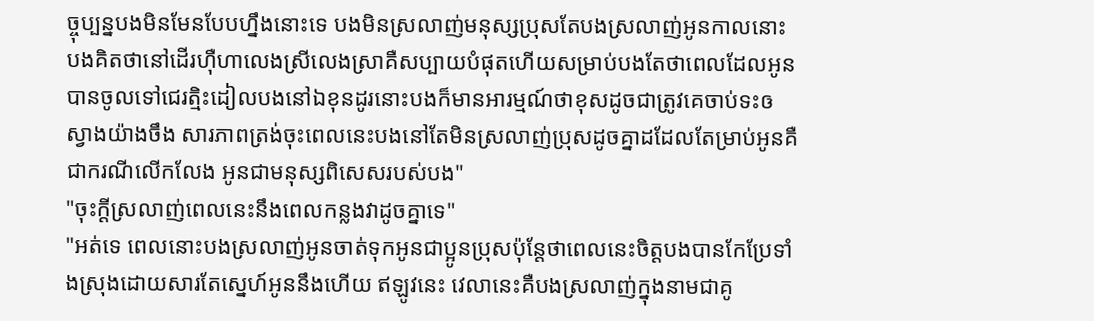ច្ចុប្បន្នបងមិនមែនបែបហ្នឹងនោះទេ បងមិនស្រលាញ់មនុស្សប្រុសតែបងស្រលាញ់អូនកាលនោះបងគិតថានៅដើរហ៊ឺហាលេងស្រីលេងស្រាគឺសប្បាយបំផុតហើយសម្រាប់បងតែថាពេលដែលអូនបានចូលទៅជេរត្មិះដៀលបងនៅឯខុនដូរនោះបងក៏មានអារម្មណ៍ថាខុសដូចជាត្រូវគេចាប់ទះឲស្វាងយ៉ាងចឹង សារភាពត្រង់ចុះពេលនេះបងនៅតែមិនស្រលាញ់ប្រុសដូចគ្នាដដែលតែម្រាប់អូនគឺជាករណីលើកលែង អូនជាមនុស្សពិសេសរបស់បង"
"ចុះក្ដីស្រលាញ់ពេលនេះនឹងពេលកន្លងវាដូចគ្នាទេ"
"អត់ទេ ពេលនោះបងស្រលាញ់អូនចាត់ទុកអូនជាប្អូនប្រុសប៉ុន្តែថាពេលនេះចិត្តបងបានកែប្រែទាំងស្រុងដោយសារតែស្នេហ៍អូននឹងហើយ ឥឡូវនេះ វេលានេះគឺបងស្រលាញ់ក្នុងនាមជាគូ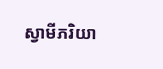ស្វាមីភរិយា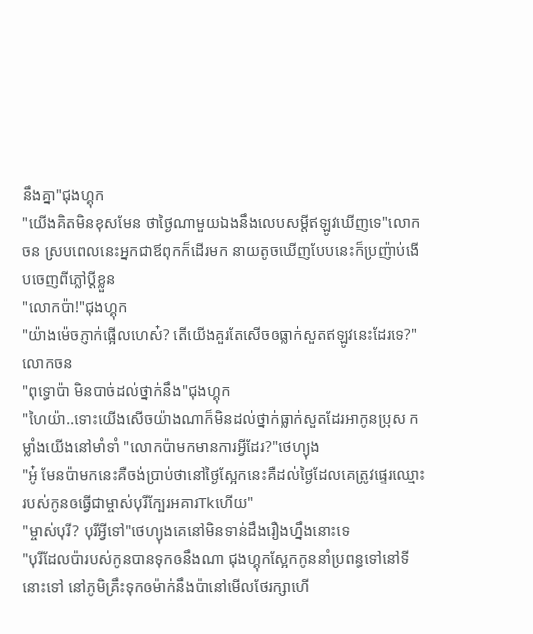នឹងគ្នា"ជុងហ្គុក
"យើងគិតមិនខុសមែន ថាថ្ងៃណាមួយឯងនឹងលេបសម្ដីឥឡូវឃើញទេ"លោកចន ស្របពេលនេះអ្នកជាឪពុកក៏ដើរមក នាយតូចឃើញបែបនេះក៏ប្រញ៉ាប់ងើបចេញពីភ្លៅប្ដីខ្លួន
"លោកប៉ា!"ជុងហ្គុក
"យ៉ាងម៉េចភ្ញាក់ផ្អើលហេស៎? តើយើងគួរតែសើចឲធ្លាក់សួតឥឡូវនេះដែរទេ?"លោកចន
"ពុទ្ធោប៉ា មិនបាច់ដល់ថ្នាក់នឹង"ជុងហ្គុក
"ហៃយ៉ា..ទោះយើងសើចយ៉ាងណាក៏មិនដល់ថ្នាក់ធ្លាក់សួតដែរអាកូនប្រុស កម្លាំងយើងនៅមាំទាំ "លោកប៉ាមកមានការអ្វីដែរ?"ថេហ្យុង
"អូ៎ មែនប៉ាមកនេះគឺចង់ប្រាប់ថានៅថ្ងៃស្អែកនេះគឺដល់ថ្ងៃដែលគេត្រូវផ្ទេរឈ្មោះរបស់កូនឲធ្វើជាម្ចាស់បុរីក្បែរអគារTkហើយ"
"ម្ចាស់បុរី? បុរីអ្វីទៅ"ថេហ្យុងគេនៅមិនទាន់ដឹងរឿងហ្នឹងនោះទេ
"បុរីដែលប៉ារបស់កូនបានទុកឲនឹងណា ជុងហ្គុកស្អែកកូននាំប្រពន្ធទៅនៅទីនោះទៅ នៅភូមិគ្រឹះទុកឲម៉ាក់នឹងប៉ានៅមើលថែរក្សាហើ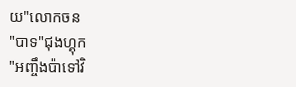យ"លោកចន
"បាទ"ជុងហ្គុក
"អញ្ចឹងប៉ាទៅវិ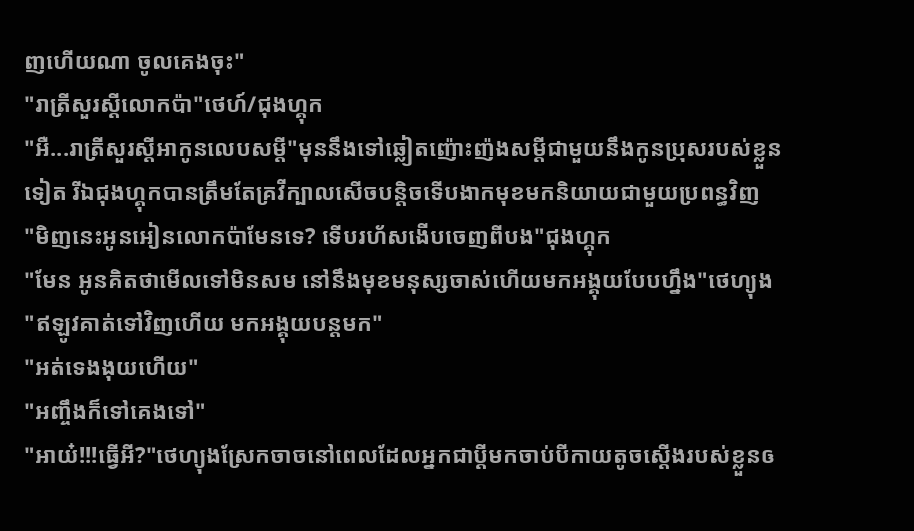ញហើយណា ចូលគេងចុះ"
"រាត្រីសួរស្ដីលោកប៉ា"ថេហ៍/ជុងហ្គុក
"អឺ...រាត្រីសួរស្ដីអាកូនលេបសម្ដី"មុននឹងទៅឆ្លៀតញ៉ោះញ៉ងសម្ដីជាមួយនឹងកូនប្រុសរបស់ខ្លួនទៀត រីឯជុងហ្គុកបានត្រឹមតែគ្រវីក្បាលសើចបន្តិចទើបងាកមុខមកនិយាយជាមួយប្រពន្ធវិញ
"មិញនេះអូនអៀនលោកប៉ាមែនទេ? ទើបរហ័សងើបចេញពីបង"ជុងហ្គុក
"មែន អូនគិតថាមើលទៅមិនសម នៅនឹងមុខមនុស្សចាស់ហើយមកអង្គុយបែបហ្នឹង"ថេហ្យុង
"ឥឡូវគាត់ទៅវិញហើយ មកអង្គុយបន្តមក"
"អត់ទេងងុយហើយ"
"អញ្ចឹងក៏ទៅគេងទៅ"
"អាយ៎!!!ធ្វើអី?"ថេហ្យុងស្រែកចាចនៅពេលដែលអ្នកជាប្ដីមកចាប់បីកាយតូចស្ដើងរបស់ខ្លួនឲ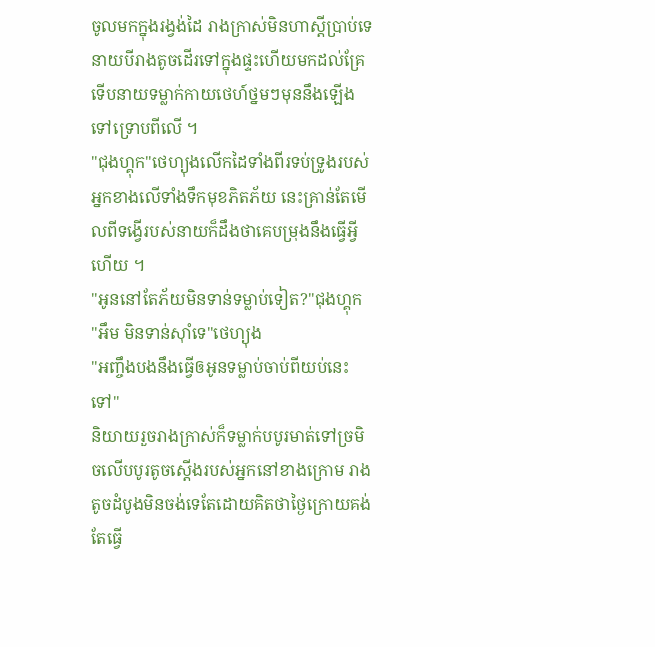ចូលមកក្នុងរង្វង់ដៃ រាងក្រាស់មិនហាស្ដីប្រាប់ទេនាយបីរាងតូចដើរទៅក្នុងផ្ទះហើយមកដល់គ្រែទើបនាយទម្លាក់កាយថេហ៍ថ្នមៗមុននឹងឡើងទៅទ្រោបពីលើ ។
"ជុងហ្គុក"ថេហ្យុងលើកដៃទាំងពីរទប់ទ្រូងរបស់អ្នកខាងលើទាំងទឹកមុខភិតភ័យ នេះគ្រាន់តែមើលពីទង្វើរបស់នាយក៏ដឹងថាគេបម្រុងនឹងធ្វើអ្វីហើយ ។
"អូននៅតែភ័យមិនទាន់ទម្លាប់ទៀត?"ជុងហ្គុក
"អឹម មិនទាន់ស៊ាំទេ"ថេហ្យុង
"អញ្ចឹងបងនឹងធ្វើឲអូនទម្លាប់ចាប់ពីយប់នេះទៅ"
និយាយរួចរាងក្រាស់ក៏ទម្លាក់បបូរមាត់ទៅច្រមិចលើបបូរតូចស្ដើងរបស់អ្នកនៅខាងក្រោម រាងតូចដំបូងមិនចង់ទេតែដោយគិតថាថ្ងៃក្រោយគង់តែធ្វើ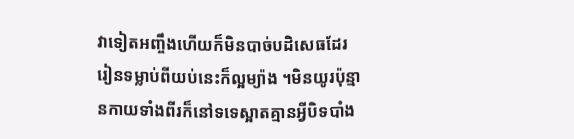វាទៀតអញ្ចឹងហើយក៏មិនបាច់បដិសេធដែរ រៀនទម្លាប់ពីយប់នេះក៏ល្អម្យ៉ាង ។មិនយូរប៉ុន្មានកាយទាំងពីរក៏នៅទទេស្អាតគ្មានអ្វីបិទបាំង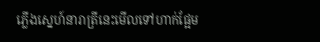ភ្លើងស្នេហ៍នារាត្រីនេះមើលទៅហាក់ផ្អែម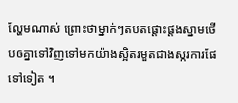ល្ហែមណាស់ ព្រោះថាម្នាក់ៗតបតផ្ដោះផ្ដងស្នាមថើបឲគ្នាទៅវិញទៅមកយ៉ាងស្អិតរមួតជាងស្ករការផែទៅទៀត ។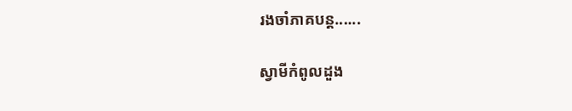រងចាំភាគបន្ត......

ស្វាមីកំពូលដួង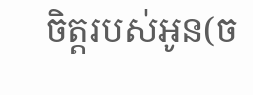ចិត្តរបស់អូន(ច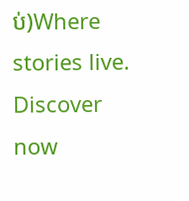ប់)Where stories live. Discover now